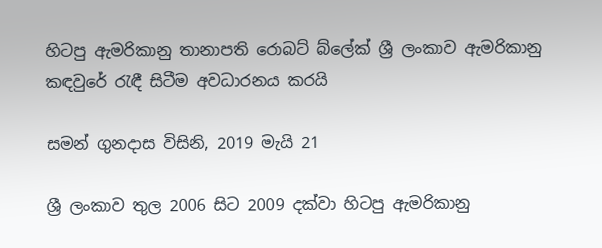හිටපු ඇමරිකානු තානාපති රොබට් බ්ලේක් ශ්‍රී ලංකාව ඇමරිකානු කඳවුරේ රැඳී සිටීම අවධාරනය කරයි

සමන් ගුනදාස විසිනි, 2019 මැයි 21

ශ්‍රී ලංකාව තුල 2006 සිට 2009 දක්වා හිටපු ඇමරිකානු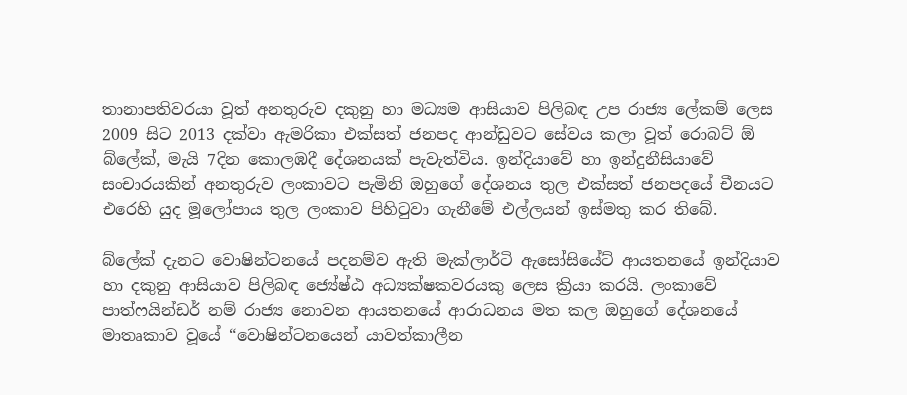තානාපතිවරයා වූත් අනතුරුව දකුනු හා මධ්‍යම ආසියාව පිලිබඳ උප රාජ්‍ය ලේකම් ලෙස 2009 සිට 2013 දක්වා ඇමරිකා එක්සත් ජනපද ආන්ඩුවට සේවය කලා වූත් රොබට් ඕ බ්ලේක්, මැයි 7දින කොලඹදී දේශනයක් පැවැත්විය. ඉන්දියාවේ හා ඉන්දුනීසියාවේ සංචාරයකින් අනතුරුව ලංකාවට පැමිනි ඔහුගේ දේශනය තුල එක්සත් ජනපදයේ චීනයට එරෙහි යුද මූලෝපාය තුල ලංකාව පිහිටුවා ගැනීමේ එල්ලයන් ඉස්මතු කර තිබේ.

බ්ලේක් දැනට වොෂින්ටනයේ පදනම්ව ඇති මැක්ලාර්ටි ඇසෝසියේට් ආයතනයේ ඉන්දියාව හා දකුනු ආසියාව පිලිබඳ ජ්‍යේෂ්ඨ අධ්‍යක්ෂකවරයකු ලෙස ක්‍රියා කරයි. ලංකාවේ පාත්ෆයින්ඩර් නම් රාජ්‍ය නොවන ආයතනයේ ආරාධනය මත කල ඔහුගේ දේශනයේ මාතෘකාව වූයේ “වොෂින්ටනයෙන් යාවත්කාලීන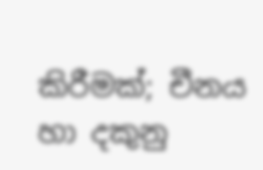කිරීමක්; චීනය හා දකුනු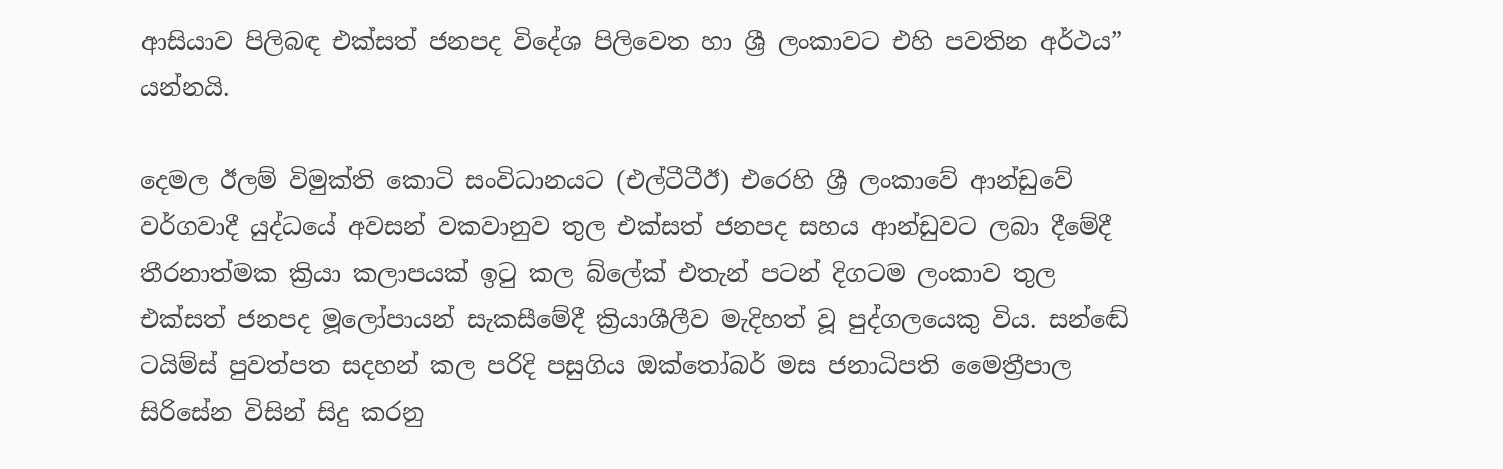ආසියාව පිලිබඳ එක්සත් ජනපද විදේශ පිලිවෙත හා ශ්‍රී ලංකාවට එහි පවතින අර්ථය” යන්නයි.

දෙමල ඊලම් විමුක්ති කොටි සංවිධානයට (එල්ටීටීඊ) එරෙහි ශ්‍රී ලංකාවේ ආන්ඩුවේ වර්ගවාදී යුද්ධයේ අවසන් වකවානුව තුල එක්සත් ජනපද සහය ආන්ඩුවට ලබා දීමේදී තීරනාත්මක ක්‍රියා කලාපයක් ඉටු කල බ්ලේක් එතැන් පටන් දිගටම ලංකාව තුල එක්සත් ජනපද මූලෝපායන් සැකසීමේදී ක්‍රියාශීලීව මැදිහත් වූ පුද්ගලයෙකු විය. සන්ඬේ ටයිම්ස් පුවත්පත සදහන් කල පරිදි පසුගිය ඔක්තෝබර් මස ජනාධිපති මෛත්‍රීපාල සිරිසේන විසින් සිදු කරනු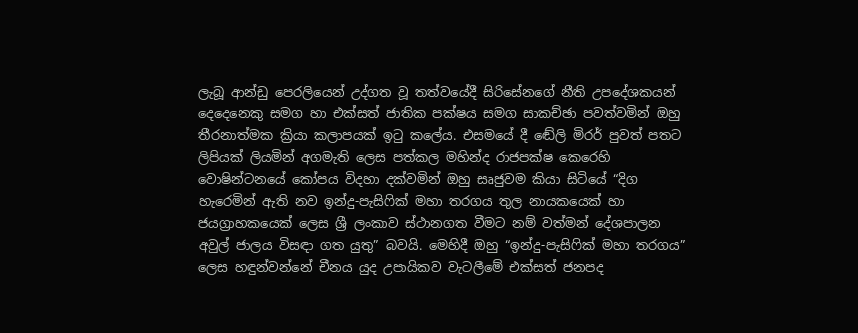ලැබූ ආන්ඩු පෙරලියෙන් උද්ගත වූ තත්වයේදී සිරිසේනගේ නීති උපදේශකයන් දෙදෙනෙකු සමග හා එක්සත් ජාතික පක්ෂය සමග සාකච්ඡා පවත්වමින් ඔහු තීරනාත්මක ක්‍රියා කලාපයක් ඉටු කලේය. එසමයේ දී ඬේලි මිරර් පුවත් පතට ලිපියක් ලියමින් අගමැති ලෙස පත්කල මහින්ද රාජපක්ෂ කෙරෙහි වොෂින්ටනයේ කෝපය විදහා දක්වමින් ඔහු සෘජුවම කියා සිටියේ “දිග හැරෙමින් ඇති නව ඉන්දු-පැසිෆික් මහා තරගය තුල නායකයෙක් හා ජයග්‍රාහකයෙක් ලෙස ශ්‍රී ලංකාව ස්ථානගත වීමට නම් වත්මන් දේශපාලන අවුල් ජාලය විසඳා ගත යුතු” බවයි. මෙහිදී ඔහු “ඉන්දු-පැසිෆික් මහා තරගය” ලෙස හඳුන්වන්නේ චීනය යුද උපායිකව වැටලීමේ එක්සත් ජනපද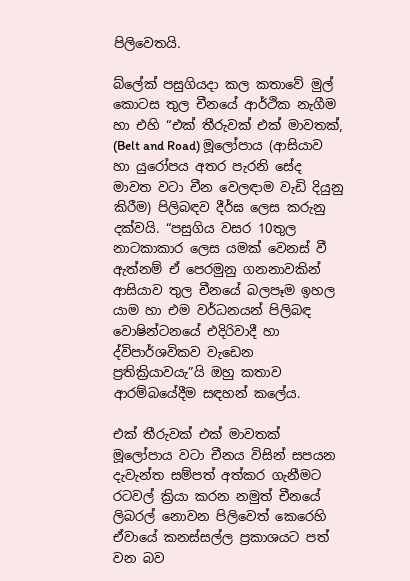පිලිවෙතයි.

බ්ලේක් පසුගියදා කල කතාවේ මුල් කොටස තුල චීනයේ ආර්ථික නැගීම හා එහි “එක් තීරුවක් එක් මාවතක්, (Belt and Road) මූලෝපාය (ආසියාව හා යුරෝපය අතර පැරනි සේද මාවත වටා චීන වෙලඳාම වැඩි දියුනු කිරීම) පිලිබඳව දීර්ඝ ලෙස කරුනු දක්වයි. “පසුගිය වසර 10තුල නාටකාකාර ලෙස යමක් වෙනස් වී ඇත්නම් ඒ පෙරමුනු ගනනාවකින් ආසියාව තුල චීනයේ බලපෑම ඉහල යාම හා එම වර්ධනයන් පිලිබඳ වොෂින්ටනයේ එදිරිවාදී හා ද්විපාර්ශවිකව වැඩෙන ප්‍රතික්‍රියාවයැ”යි ඔහු කතාව ආරම්බයේදීම සඳහන් කලේය.

එක් තීරුවක් එක් මාවතක් මූලෝපාය වටා චීනය විසින් සපයන දැවැන්ත සම්පත් අත්කර ගැනීමට රටවල් ක්‍රියා කරන නමුත් චීනයේ ලිබරල් නොවන පිලිවෙත් කෙරෙහි ඒවායේ කනස්සල්ල ප්‍රකාශයට පත් වන බව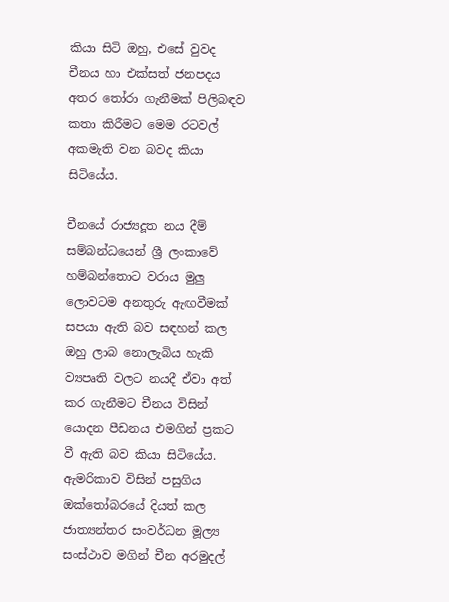කියා සිටි ඔහු, එසේ වුවද චීනය හා එක්සත් ජනපදය අතර තෝරා ගැනීමක් පිලිබඳව කතා කිරීමට මෙම රටවල් අකමැති වන බවද කියා සිටියේය.

චීනයේ රාජ්‍යදූත නය දීම් සම්බන්ධයෙන් ශ්‍රී ලංකාවේ හම්බන්තොට වරාය මුලු ලොවටම අනතුරු ඇඟවීමක් සපයා ඇති බව සඳහන් කල ඔහු ලාබ නොලැබිය හැකි ව්‍යපෘති වලට නයදී ඒවා අත් කර ගැනීමට චීනය විසින් යොදන පීඩනය එමගින් ප්‍රකට වී ඇති බව කියා සිටියේය. ඇමරිකාව විසින් පසුගිය ඔක්තෝබරයේ දියත් කල ජාත්‍යන්තර සංවර්ධන මූල්‍ය සංස්ථාව මගින් චීන අරමුදල්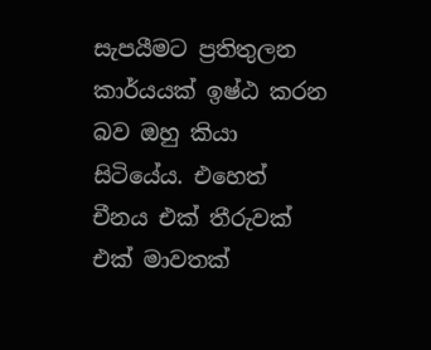සැපයීමට ප්‍රතිතුලන කාර්යයක් ඉෂ්ඨ කරන බව ඔහු කියා සිටියේය. එහෙත් චීනය එක් තීරුවක් එක් මාවතක්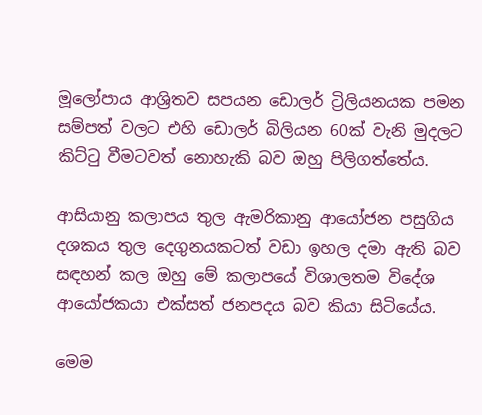මූලෝපාය ආශ්‍රිතව සපයන ඩොලර් ට්‍රිලියනයක පමන සම්පත් වලට එහි ඩොලර් බිලියන 60ක් වැනි මුදලට කිට්ටු වීමටවත් නොහැකි බව ඔහු පිලිගත්තේය.

ආසියානු කලාපය තුල ඇමරිකානු ආයෝජන පසුගිය දශකය තුල දෙගුනයකටත් වඩා ඉහල දමා ඇති බව සඳහන් කල ඔහු මේ කලාපයේ විශාලතම විදේශ ආයෝජකයා එක්සත් ජනපදය බව කියා සිටියේය.

මෙම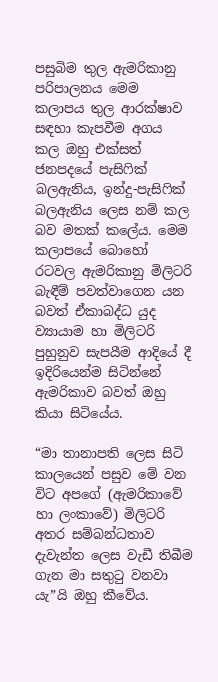පසුබිම තුල ඇමරිකානු පරිපාලනය මෙම කලාපය තුල ආරක්ෂාව සඳහා කැපවීම අගය කල ඔහු එක්සත් ජනපදයේ පැසිෆික් බලඇනිය, ඉන්දු-පැසිෆික් බලඇනිය ලෙස නම් කල බව මතක් කලේය. මෙම කලාපයේ බොහෝ රටවල ඇමරිකානු මිලිටරි බැඳීම් පවත්වාගෙන යන බවත් ඒකාබද්ධ යුද ව්‍යායාම හා මිලිටරි පුහුනුව සැපයීම ආදියේ දී ඉදිරියෙන්ම සිටින්නේ ඇමරිකාව බවත් ඔහු කියා සිටියේය.

“මා තානාපති ලෙස සිටි කාලයෙන් පසුව මේ වන විට අපගේ (ඇමරිකාවේ හා ලංකාවේ) මිලිටරි අතර සම්බන්ධතාව දැවැන්ත ලෙස වැඩී තිබීම ගැන මා සතුටු වනවා යැ”යි ඔහු කීවේය.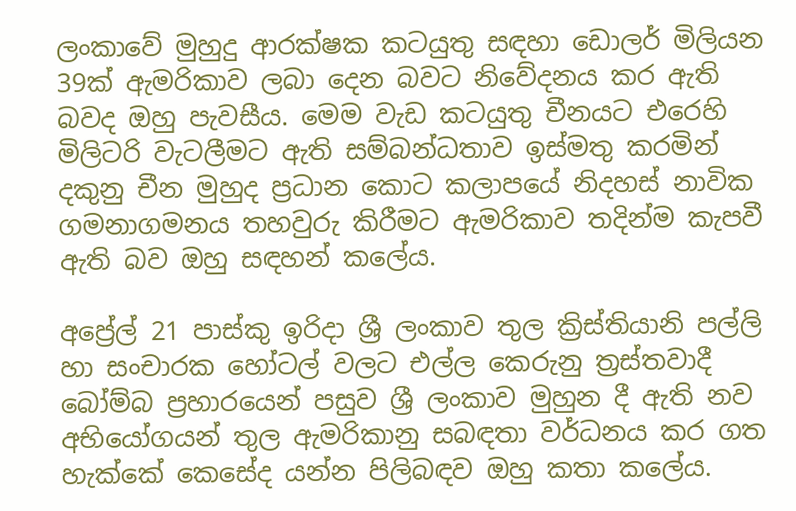ලංකාවේ මුහුදු ආරක්ෂක කටයුතු සඳහා ඩොලර් මිලියන 39ක් ඇමරිකාව ලබා දෙන බවට නිවේදනය කර ඇති බවද ඔහු පැවසීය. මෙම වැඩ කටයුතු චීනයට එරෙහි මිලිටරි වැටලීමට ඇති සම්බන්ධතාව ඉස්මතු කරමින් දකුනු චීන මුහුද ප්‍රධාන කොට කලාපයේ නිදහස් නාවික ගමනාගමනය තහවුරු කිරීමට ඇමරිකාව තදින්ම කැපවී ඇති බව ඔහු සඳහන් කලේය.

අප්‍රේල් 21 පාස්කු ඉරිදා ශ්‍රී ලංකාව තුල ක්‍රිස්තියානි පල්ලි හා සංචාරක හෝටල් වලට එල්ල කෙරුනු ත්‍රස්තවාදී බෝම්බ ප්‍රහාරයෙන් පසුව ශ්‍රී ලංකාව මුහුන දී ඇති නව අභියෝගයන් තුල ඇමරිකානු සබඳතා වර්ධනය කර ගත හැක්කේ කෙසේද යන්න පිලිබඳව ඔහු කතා කලේය.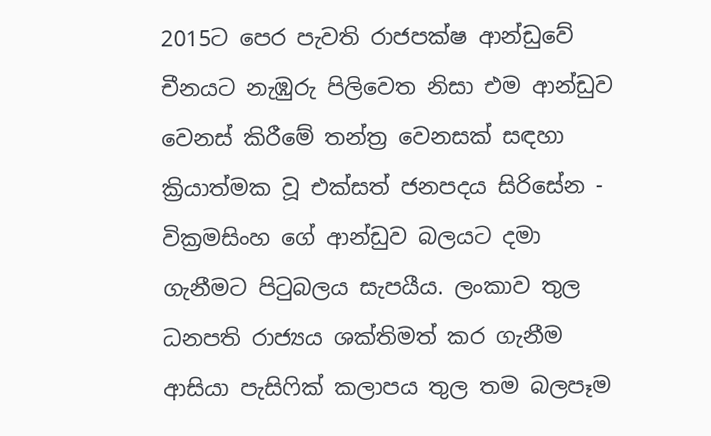2015ට පෙර පැවති රාජපක්ෂ ආන්ඩුවේ චීනයට නැඹුරු පිලිවෙත නිසා එම ආන්ඩුව වෙනස් කිරීමේ තන්ත්‍ර වෙනසක් සඳහා ක්‍රියාත්මක වූ එක්සත් ජනපදය සිරිසේන - වික්‍රමසිංහ ගේ ආන්ඩුව බලයට දමා ගැනීමට පිටුබලය සැපයීය. ලංකාව තුල ධනපති රාජ්‍යය ශක්තිමත් කර ගැනීම ආසියා පැසිෆික් කලාපය තුල තම බලපෑම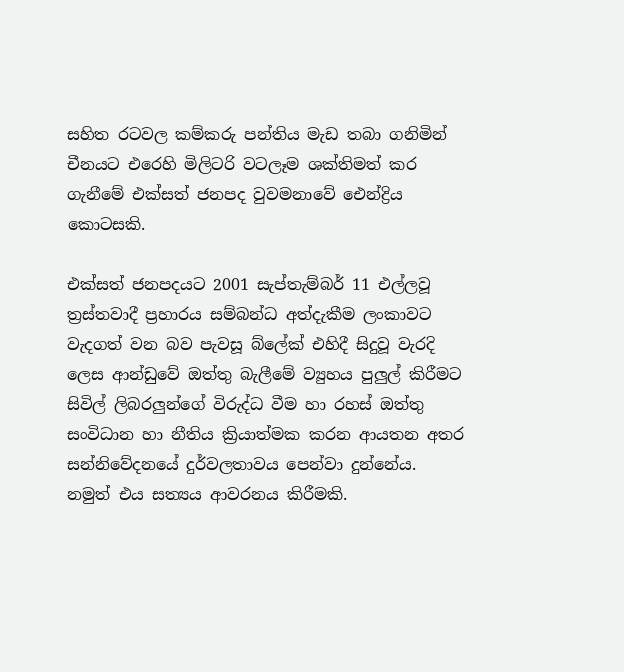සහිත රටවල කම්කරු පන්තිය මැඩ තබා ගනිමින් චීනයට එරෙහි මිලිටරි වටලෑම ශක්තිමත් කර ගැනීමේ එක්සත් ජනපද වුවමනාවේ ඓන්ද්‍රිය කොටසකි.

එක්සත් ජනපදයට 2001 සැප්තැම්බර් 11 එල්ලවූ ත්‍රස්තවාදී ප්‍රහාරය සම්බන්ධ අත්දැකීම ලංකාවට වැදගත් වන බව පැවසූ බ්ලේක් එහිදී සිදුවූ වැරදි ලෙස ආන්ඩුවේ ඔත්තු බැලීමේ ව්‍යුහය පුලුල් කිරීමට සිවිල් ලිබරලුන්ගේ විරුද්ධ වීම හා රහස් ඔත්තු සංවිධාන හා නීතිය ක්‍රියාත්මක කරන ආයතන අතර සන්නිවේදනයේ දුර්වලතාවය පෙන්වා දුන්නේය. නමුත් එය සත්‍යය ආවරනය කිරීමකි.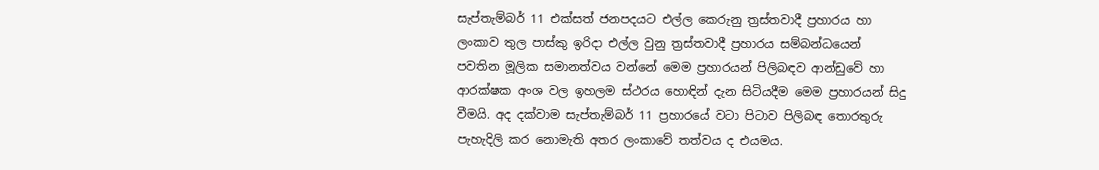සැප්තැම්බර් 11 එක්සත් ජනපදයට එල්ල කෙරුනු ත්‍රස්තවාදී ප්‍රහාරය හා ලංකාව තුල පාස්කු ඉරිදා එල්ල වුනු ත්‍රස්තවාදී ප්‍රහාරය සම්බන්ධයෙන් පවතින මූලික සමානත්වය වන්නේ මෙම ප්‍රහාරයන් පිලිබඳව ආන්ඩුවේ හා ආරක්ෂක අංශ වල ඉහලම ස්ථරය හොඳින් දැන සිටියදීම මෙම ප්‍රහාරයන් සිදු වීමයි. අද දක්වාම සැප්තැම්බර් 11 ප්‍රහාරයේ වටා පිටාව පිලිබඳ තොරතුරු පැහැදිලි කර නොමැති අතර ලංකාවේ තත්වය ද එයමය.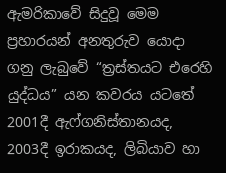ඇමරිකාවේ සිදුවූ මෙම ප්‍රහාරයන් අනතුරුව යොදා ගනු ලැබුවේ “ත්‍රස්තයට එරෙහි යුද්ධය” යන කවරය යටතේ 2001දී ඇෆ්ගනිස්තානයද, 2003දී ඉරාකයද, ලිබියාව හා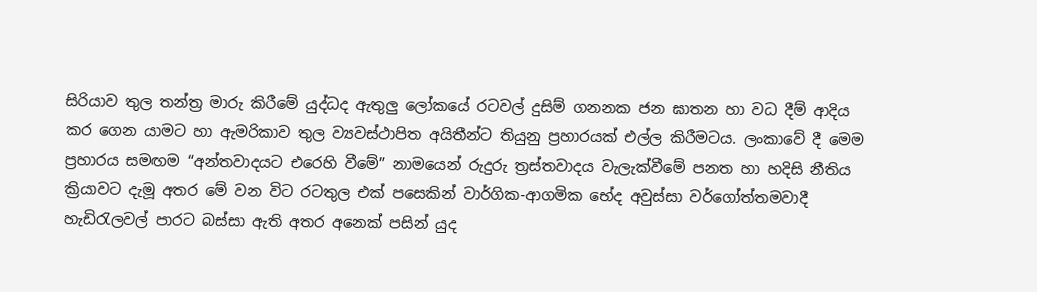සිරියාව තුල තන්ත්‍ර මාරු කිරීමේ යුද්ධද ඇතුලු ලෝකයේ රටවල් දුසිම් ගනනක ජන ඝාතන හා වධ දීම් ආදිය කර ගෙන යාමට හා ඇමරිකාව තුල ව්‍යවස්ථාපිත අයිතීන්ට තියුනු ප්‍රහාරයක් එල්ල කිරීමටය. ලංකාවේ දී මෙම ප්‍රහාරය සමඟම “අන්තවාදයට එරෙහි වීමේ” නාමයෙන් රුදුරු ත්‍රස්තවාදය වැලැක්වීමේ පනත හා හදිසි නීතිය ක්‍රියාවට දැමූ අතර මේ වන විට රටතුල එක් පසෙකින් වාර්ගික-ආගමික භේද අවුස්සා වර්ගෝත්තමවාදී හැඩිරැලවල් පාරට බස්සා ඇති අතර අනෙක් පසින් යුද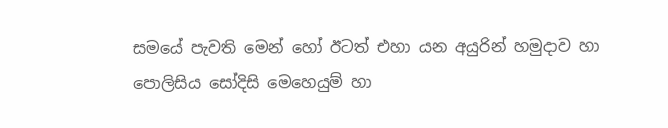සමයේ පැවති මෙන් හෝ ඊටත් එහා යන අයුරින් හමුදාව හා පොලිසිය සෝදිසි මෙහෙයුම් හා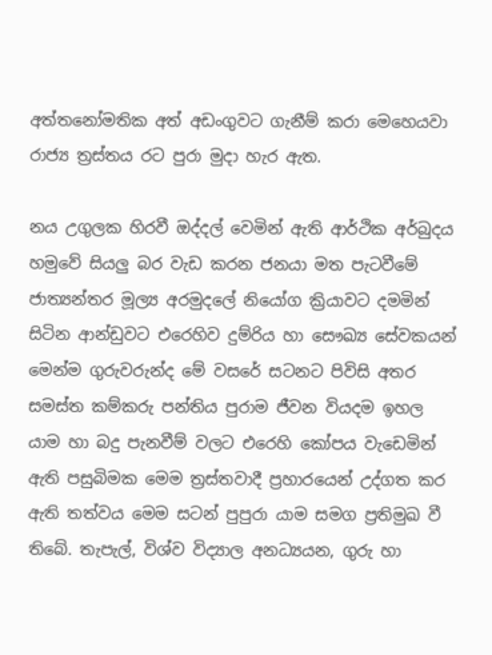අත්තනෝමතික අත් අඩංගුවට ගැනීම් කරා මෙහෙයවා රාජ්‍ය ත්‍රස්තය රට පුරා මුදා හැර ඇත.

නය උගුලක හිරවී ඔද්දල් වෙමින් ඇති ආර්ථික අර්බුදය හමුවේ සියලු බර වැඩ කරන ජනයා මත පැටවීමේ ජාත්‍යන්තර මූල්‍ය අරමුදලේ නියෝග ක්‍රියාවට දමමින් සිටින ආන්ඩුවට එරෙහිව දුම්රිය හා සෞඛ්‍ය සේවකයන් මෙන්ම ගුරුවරුන්ද මේ වසරේ සටනට පිවිසි අතර සමස්ත කම්කරු පන්තිය පුරාම ජීවන වියදම ඉහල යාම හා බදු පැනවීම් වලට එරෙහි කෝපය වැඩෙමින් ඇති පසුබිමක මෙම ත්‍රස්තවාදී ප්‍රහාරයෙන් උද්ගත කර ඇති තත්වය මෙම සටන් පුපුරා යාම සමග ප්‍රතිමුඛ වී තිබේ. තැපැල්, විශ්ව විද්‍යාල අනධ්‍යයන, ගුරු හා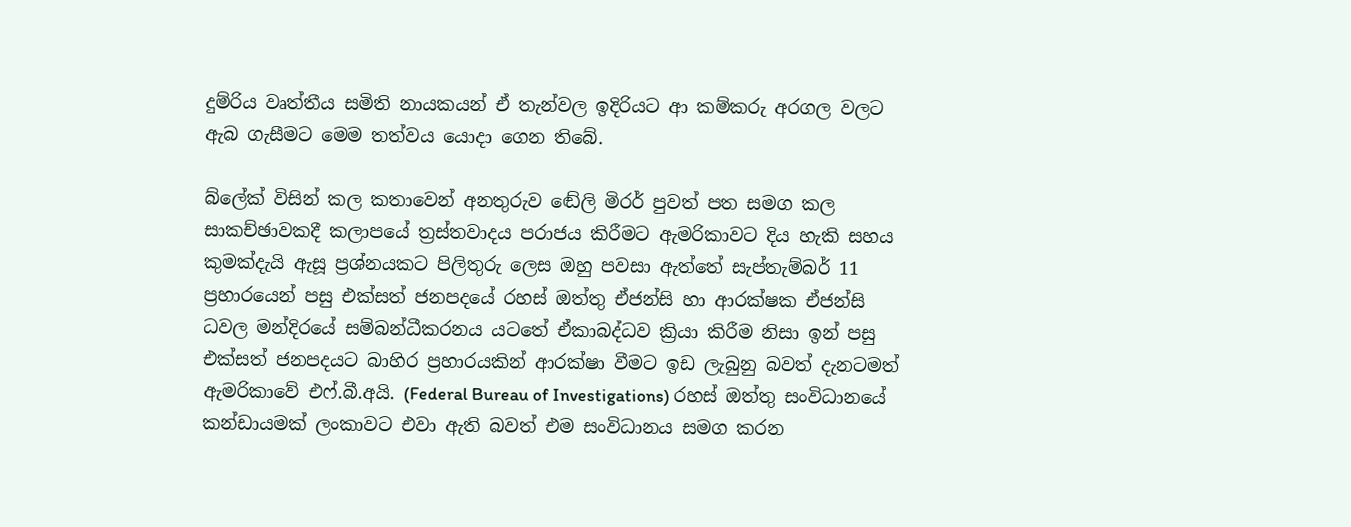දුම්රිය වෘත්තීය සමිති නායකයන් ඒ තැන්වල ඉදිරියට ආ කම්කරු අරගල වලට ඇබ ගැසීමට මෙම තත්වය යොදා ගෙන තිබේ.

බ්ලේක් විසින් කල කතාවෙන් අනතුරුව ඬේලි මිරර් පුවත් පත සමග කල සාකච්ඡාවකදී කලාපයේ ත්‍රස්තවාදය පරාජය කිරීමට ඇමරිකාවට දිය හැකි සහය කුමක්දැයි ඇසූ ප්‍රශ්නයකට පිලිතුරු ලෙස ඔහු පවසා ඇත්තේ සැප්තැම්බර් 11 ප්‍රහාරයෙන් පසු එක්සත් ජනපදයේ රහස් ඔත්තු ඒජන්සි හා ආරක්ෂක ඒජන්සි ධවල මන්දිරයේ සම්බන්ධීකරනය යටතේ ඒකාබද්ධව ක්‍රියා කිරීම නිසා ඉන් පසු එක්සත් ජනපදයට බාහිර ප්‍රහාරයකින් ආරක්ෂා වීමට ඉඩ ලැබුනු බවත් දැනටමත් ඇමරිකාවේ එෆ්.බී.අයි. (Federal Bureau of Investigations) රහස් ඔත්තු සංවිධානයේ කන්ඩායමක් ලංකාවට එවා ඇති බවත් එම සංවිධානය සමග කරන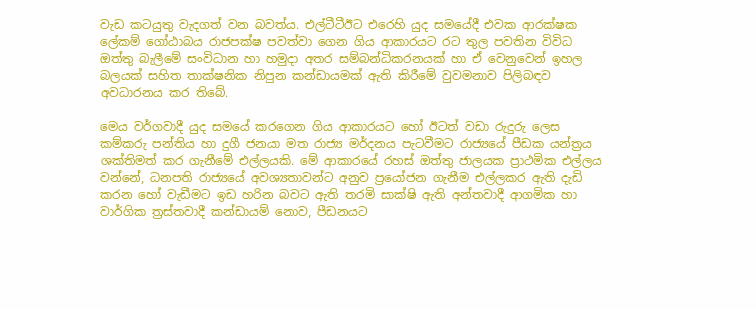වැඩ කටයුතු වැදගත් වන බවත්ය. එල්ටීටීඊට එරෙහි යුද සමයේදී එවක ආරක්ෂක ලේකම් ගෝඨාබය රාජපක්ෂ පවත්වා ගෙන ගිය ආකාරයට රට තුල පවතින විවිධ ඔත්තු බැලීමේ සංවිධාන හා හමුදා අතර සම්බන්ධිකරනයක් හා ඒ වෙනුවෙන් ඉහල බලයක් සහිත තාක්ෂනික නිපුන කන්ඩායමක් ඇති කිරීමේ වුවමනාව පිලිබඳව අවධාරනය කර තිබේ.

මෙය වර්ගවාදී යුද සමයේ කරගෙන ගිය ආකාරයට හෝ ඊටත් වඩා රුදුරු ලෙස කම්කරු පන්තිය හා දුගී ජනයා මත රාජ්‍ය මර්දනය පැටවීමට රාජ්‍යයේ පීඩක යන්ත්‍රය ශක්තිමත් කර ගැනීමේ එල්ලයකි. මේ ආකාරයේ රහස් ඔත්තු ජාලයක ප්‍රාථමික එල්ලය වන්නේ, ධනපති රාජ්‍යයේ අවශ්‍යතාවන්ට අනුව ප්‍රයෝජන ගැනීම එල්ලකර ඇති දැඩි කරන හෝ වැඩීමට ඉඩ හරින බවට ඇති තරමි සාක්ෂි ඇති අන්තවාදී ආගමික හා වාර්ගික ත්‍රස්තවාදී කන්ඩායම් නොව, පීඩනයට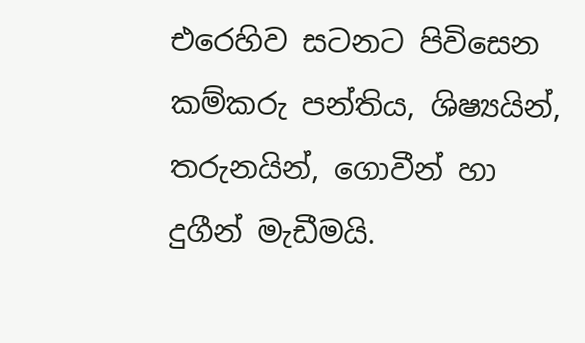එරෙහිව සටනට පිවිසෙන කම්කරු පන්තිය, ශිෂ්‍යයින්, තරුනයින්, ගොවීන් හා දුගීන් මැඩීමයි.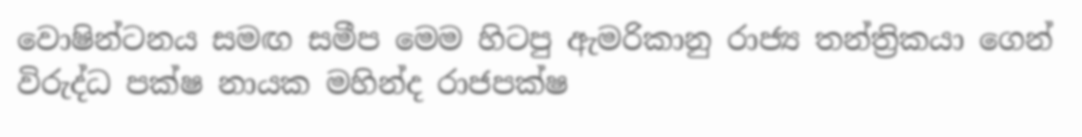වොෂින්ටනය සමඟ සමීප මෙම හිටපු ඇමරිකානු රාජ්‍ය තන්ත්‍රිකයා ගෙන් විරුද්ධ පක්ෂ නායක මහින්ද රාජපක්ෂ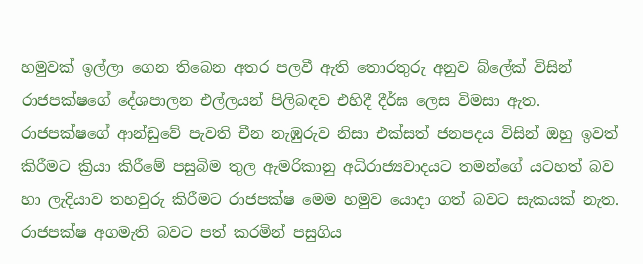හමුවක් ඉල්ලා ගෙන තිබෙන අතර පලවී ඇති තොරතුරු අනුව බ්ලේක් විසින් රාජපක්ෂගේ දේශපාලන එල්ලයන් පිලිබඳව එහිදී දීර්ඝ ලෙස විමසා ඇත. රාජපක්ෂගේ ආන්ඩුවේ පැවති චීන නැඹුරුව නිසා එක්සත් ජනපදය විසින් ඔහු ඉවත් කිරීමට ක්‍රියා කිරීමේ පසුබිම තුල ඇමරිකානු අධිරාජ්‍යවාදයට තමන්ගේ යටහත් බව හා ලැදියාව තහවුරු කිරීමට රාජපක්ෂ මෙම හමුව යොදා ගත් බවට සැකයක් නැත. රාජපක්ෂ අගමැති බවට පත් කරමින් පසුගිය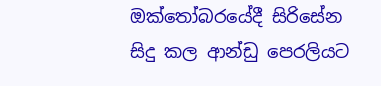ඔක්තෝබරයේදී සිරිසේන සිදු කල ආන්ඩු පෙරලියට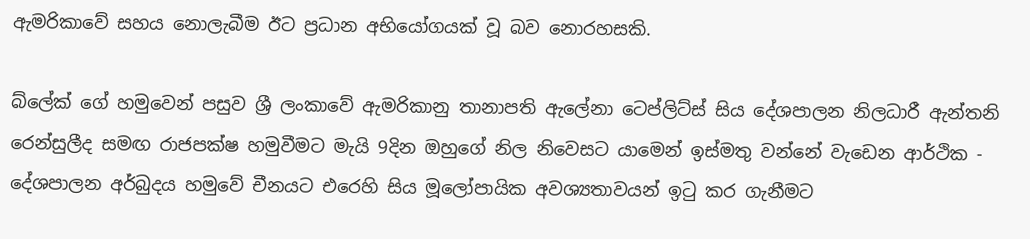ඇමරිකාවේ සහය නොලැබීම ඊට ප්‍රධාන අභියෝගයක් වූ බව නොරහසකි.

බ්ලේක් ගේ හමුවෙන් පසුව ශ්‍රී ලංකාවේ ඇමරිකානු තානාපති ඇලේනා ටෙප්ලිට්ස් සිය දේශපාලන නිලධාරී ඇන්තනි රෙන්සුලීද සමඟ රාජපක්ෂ හමුවීමට මැයි 9දින ඔහුගේ නිල නිවෙසට යාමෙන් ඉස්මතු වන්නේ වැඩෙන ආර්ථික - දේශපාලන අර්බුදය හමුවේ චීනයට එරෙහි සිය මූලෝපායික අවශ්‍යතාවයන් ඉටු කර ගැනීමට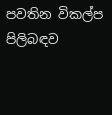පවතින විකල්ප පිලිබඳව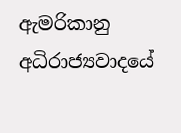ඇමරිකානු අධිරාජ්‍යවාදයේ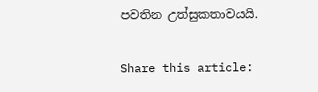පවතින උත්සුකතාවයයි.

Share this article: